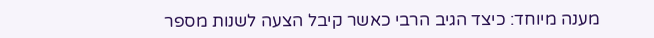מענה מיוחד: כיצד הגיב הרבי כאשר קיבל הצעה לשנות מספר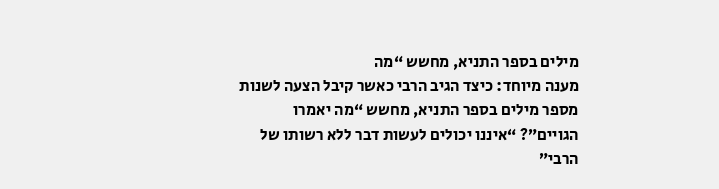מילים בספר התניא, מחשש “מה
מענה מיוחד: כיצד הגיב הרבי כאשר קיבל הצעה לשנות מספר מילים בספר התניא, מחשש “מה יאמרו הגויים”? “איננו יכולים לעשות דבר ללא רשותו של הרבי”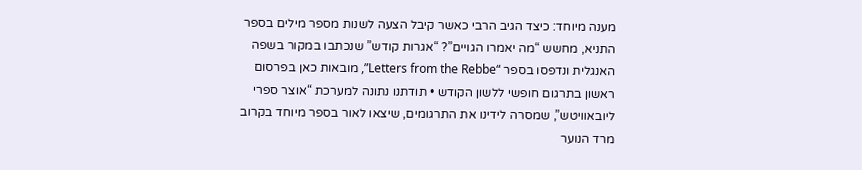מענה מיוחד: כיצד הגיב הרבי כאשר קיבל הצעה לשנות מספר מילים בספר התניא, מחשש “מה יאמרו הגויים”? “אגרות קודש” שנכתבו במקור בשפה האנגלית ונדפסו בספר “Letters from the Rebbe”, מובאות כאן בפרסום ראשון בתרגום חופשי ללשון הקודש • תודתנו נתונה למערכת “אוצר ספרי ליובאוויטש”, שמסרה לידינו את התרגומים, שיצאו לאור בספר מיוחד בקרוב
מרד הנוער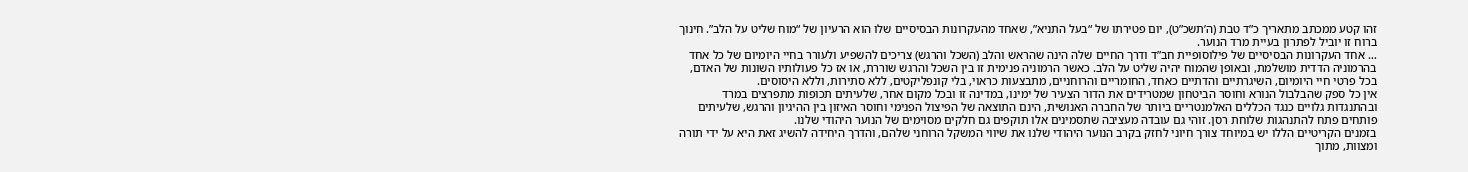זהו קטע ממכתב מתאריך כ”ד טבת (ה’תשכ”ט), יום פטירתו של “בעל התניא”, שאחד מהעקרונות הבסיסיים שלו הוא הרעיון של “מוח שליט על הלב”. חינוך ברוח זו יוביל לפתרון בעיית מרד הנוער.
… אחד העקרונות הבסיסיים של פילוסופיית חב”ד ודרך החיים שלה הינה שהראש והלב (השכל והרגש) צריכים להשפיע ולעורר בחיי היומיום של כל אחד בהרמוניה הדדית מושלמת, ובאופן שהמוח יהיה שליט על הלב. כאשר הרמוניה פנימית זו בין השכל והרגש שוררת, או אז כל פעולותיו השונות של האדם, בכל פרטי חיי היומיום, השיגרתיים והדתיים כאחד, החומריים והרוחניים, מתבצעות כראוי, בלי קונפליקטים, ללא סתירות, וללא היסוסים.
אין כל ספק שהבלבול הנורא וחוסר הביטחון שמטרידים את הדור הצעיר של ימינו, במדינה זו ובכל מקום אחר, שלעיתים תכופות מתפרצים במרד ובהתנגדות גלויים כנגד הכללים האלמנטריים ביותר של החברה האנושית, הינם התוצאה של הפיצול הפנימי וחוסר האיזון בין ההיגיון והרגש, שלעיתים פותחים פתח להתנהגות שלוחת רסן. זוהי גם עובדה מעציבה שתסמינים אלו תוקפים גם חלקים מסוימים של הנוער היהודי שלנו.
בזמנים הקריטיים הללו יש במיוחד צורך חיוני לחזק בקרב הנוער היהודי שלנו את שיווי המשקל הרוחני שלהם, והדרך היחידה להשיג זאת היא על ידי תורה ומצוות, מתוך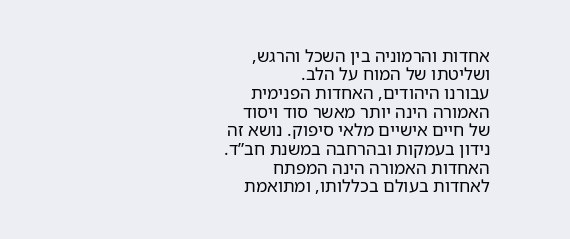אחדות והרמוניה בין השכל והרגש, ושליטתו של המוח על הלב.
עבורנו היהודים, האחדות הפנימית האמורה הינה יותר מאשר סוד ויסוד של חיים אישיים מלאי סיפוק. נושא זה נידון בעמקות ובהרחבה במשנת חב”ד.
האחדות האמורה הינה המפתח לאחדות בעולם בכללותו, ומתואמת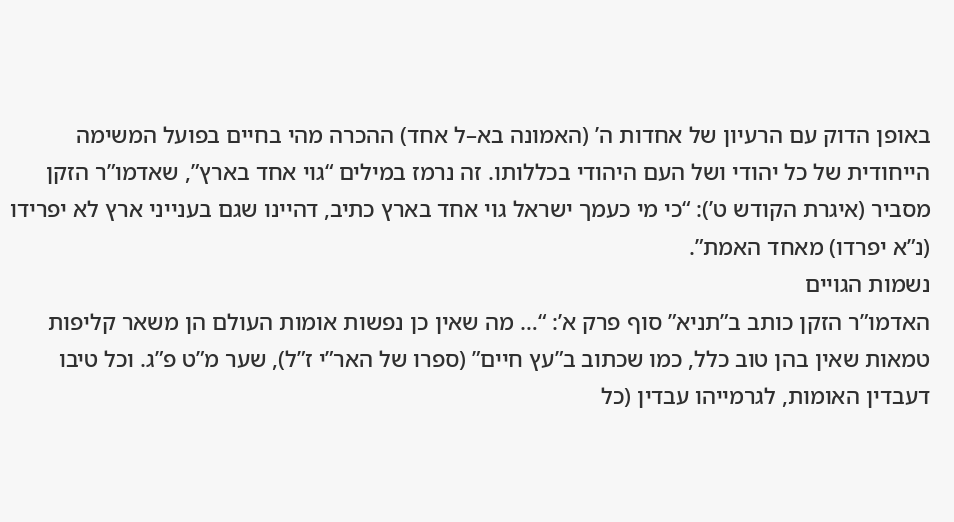באופן הדוק עם הרעיון של אחדות ה’ (האמונה בא–ל אחד) ההכרה מהי בחיים בפועל המשימה הייחודית של כל יהודי ושל העם היהודי בכללותו. זה נרמז במילים “גוי אחד בארץ”, שאדמו”ר הזקן מסביר (איגרת הקודש ט’): “כי מי כעמך ישראל גוי אחד בארץ כתיב, דהיינו שגם בענייני ארץ לא יפרידו (נ”א יפרדו) מאחד האמת”.
נשמות הגויים
האדמו”ר הזקן כותב ב”תניא” סוף פרק א’: “… מה שאין כן נפשות אומות העולם הן משאר קליפות טמאות שאין בהן טוב כלל, כמו שכתוב ב”עץ חיים” (ספרו של האר”י ז”ל), שער מ”ט פ”ג. וכל טיבו דעבדין האומות, לגרמייהו עבדין (כל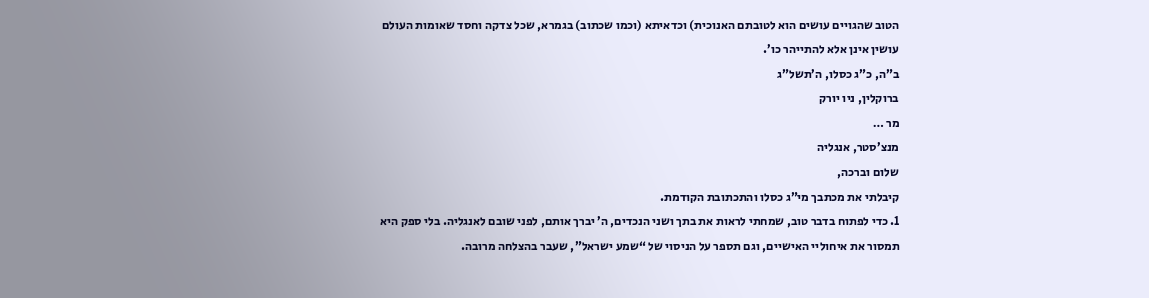הטוב שהגויים עושים הוא לטובתם האנוכית) וכדאיתא (וכמו שכתוב) בגמרא, שכל צדקה וחסד שאומות העולם עושין אינן אלא להתייהר כו’.
ב”ה, כ”ג כסלו, ה’תשל”ג
ברוקלין, ניו יורק
מר …
מנצ’סטר, אנגליה
שלום וברכה,
קיבלתי את מכתבך מי”ג כסלו והתכתובת הקודמת.
1. כדי לפתוח בדבר טוב, שמחתי לראות את בתך ושני הנכדים, ה’ יברך אותם, לפני שובם לאנגליה. בלי ספק היא תמסור את איחוליי האישיים, וגם תספר על הניסוי של “שמע ישראל”, שעבר בהצלחה מרובה.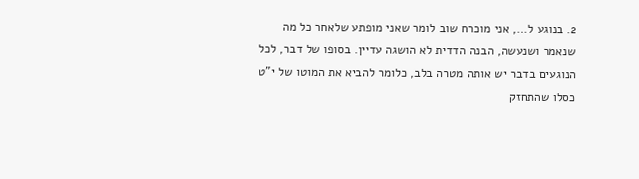2. בנוגע ל…, אני מוכרח שוב לומר שאני מופתע שלאחר כל מה שנאמר ושנעשה, הבנה הדדית לא הושגה עדיין. בסופו של דבר, לכל הנוגעים בדבר יש אותה מטרה בלב, כלומר להביא את המוטו של י”ט כסלו שהתחזק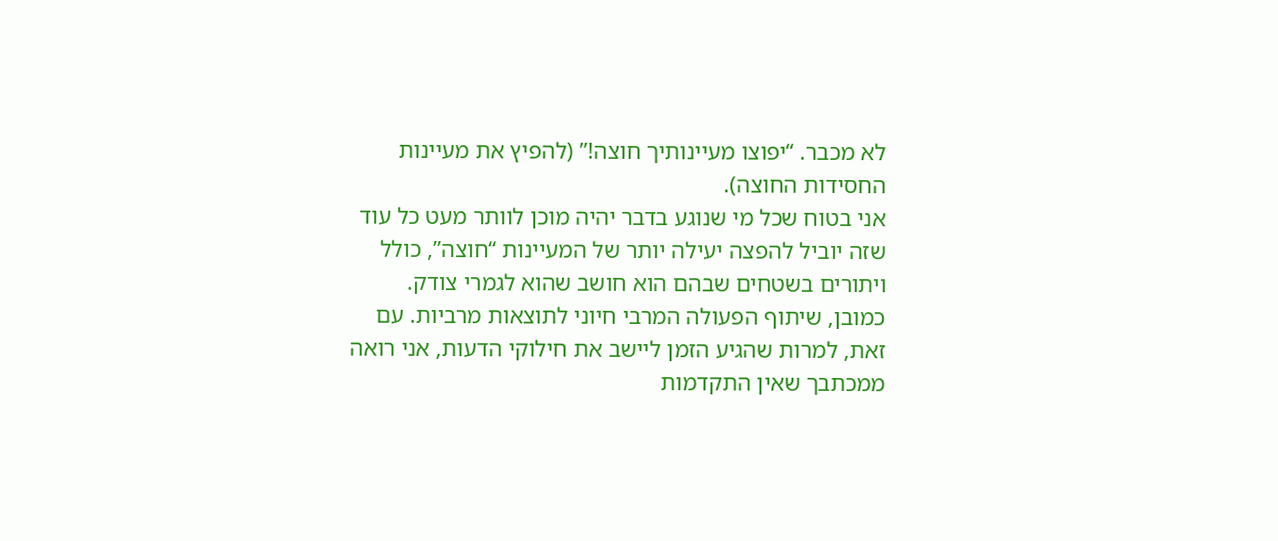לא מכבר. “יפוצו מעיינותיך חוצה!” (להפיץ את מעיינות החסידות החוצה).
אני בטוח שכל מי שנוגע בדבר יהיה מוכן לוותר מעט כל עוד שזה יוביל להפצה יעילה יותר של המעיינות “חוצה”, כולל ויתורים בשטחים שבהם הוא חושב שהוא לגמרי צודק. כמובן, שיתוף הפעולה המרבי חיוני לתוצאות מרביות. עם זאת, למרות שהגיע הזמן ליישב את חילוקי הדעות, אני רואה ממכתבך שאין התקדמות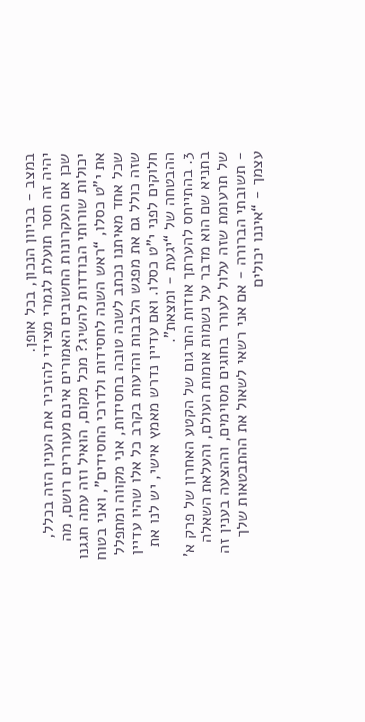במצב - בכיוון הנכון, בכל אופן.
יהיה זה חסר תועלת לגמרי מצידי להזכיר את הענין הזה בכלל, שכן אם העקרונות החשובים האמורים אינם מעוררים רושם, מה יכולות שורותי הבודדות להשיג? מכל מקום, הואיל וזה עתה חגגנו את י”ט כסלו, “ראש השנה לחסידות ולדרכי החסידים”, ואני בטוח שכל אחד מאיתנו נכתב לשנה טובה בחסידות, אני מקווה ומתפלל שזה כולל גם את מפגש הלבבות והדעות בקרב כל אלו שהיו עדיין חלוקים לפני י”ט כסלו. ואם עדיין נדרש מאמץ אישי, יש לנו את ההבטחה של “יגעת - ומצאת”.
3. בהתייחס להערתך אודות התרגום של הקטע האחרון של פרק א’ בתניא שם הוא מדבר על נשמות אומות העולם, והעלאת השאלה של תרעומת שזה עלול לעורר בחוגים מסוימים, וההצעה בענין זה - תשובתי הברורה - אם אני רשאי לשאול את ההתבטאות שלך עצמך - “איננו יכולים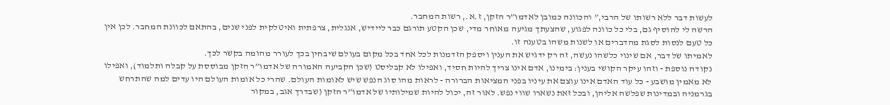לעשות דבר ללא רשותו של הרבי,” והכוונה כמובן לאדמו”ר הזקן, ז.א., רשות המחבר.
הרשה לי להוסיף גם, בלי כל כוונה לפגוע, שהצעתך מגיעה מאוחר מדי, שכן הקטע תורגם כבר ליידיש, אנגלית, צרפתית ואיטלקית לפני שנים, בהתאם לכוונת המחבר. לכן אין כל טעם לנסות לסגת מהדברים או לשנות משהו בטענה זו.
לאמיתו של דבר, אם שינוי כלשהו נעשה, זה רק ידגיש את הענין ויספק הזדמנות לכל אחד בכל מקום בעולם שיבחין בכך לעורר מהומה בקשר לכך.
נקודה נוספת - וזהו עיקר הקושי בענין: בימינו, אדם אינו צריך להיות חסיד, ואפילו לא קבליסט (שכן הקביעה האמורה של אדמו”ר הזקן מבוססת על קבלה ותלמוד), ואפילו לא מאמין מושבע - כל עוד האדם אינו עוצם את עיניו בפני המציאות הברורה - לראות מהו סוג הנפש שיש לאומות העולם. שהרי כל אומות העולם היו עדים למה שהתרחש בגרמניה ובמדינות שפלשה אליהן, ובכל זאת נשארו שווי נפש. לאור זה, יכול להיות שמילותיו של אדמו”ר הזקן (שבדרך אגב, במקור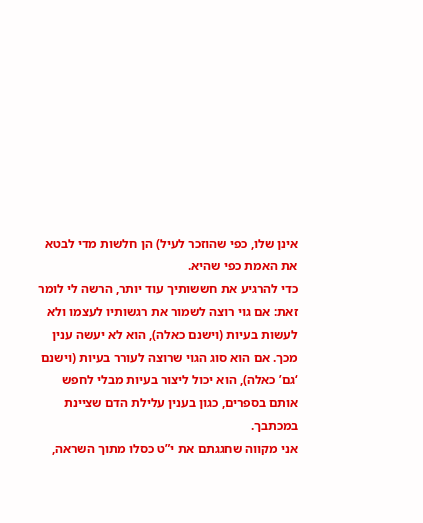אינן שלו, כפי שהוזכר לעיל) הן חלשות מדי לבטא את האמת כפי שהיא.
כדי להרגיע את חששותיך עוד יותר, הרשה לי לומר זאת: אם גוי רוצה לשמור את רגשותיו לעצמו ולא לעשות בעיות (וישנם כאלה), הוא לא יעשה ענין מכך. אם הוא סוג הגוי שרוצה לעורר בעיות (וישנם ‘גם’ כאלה), הוא יכול ליצור בעיות מבלי לחפש אותם בספרים, כגון בענין עלילת הדם שציינת במכתבך.
אני מקווה שחגגתם את י”ט כסלו מתוך השראה,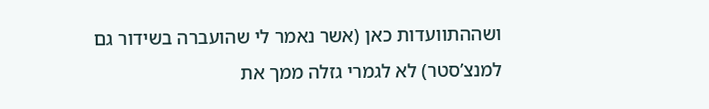ושההתוועדות כאן (אשר נאמר לי שהועברה בשידור גם למנצ’סטר) לא לגמרי גזלה ממך את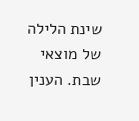שינת הלילה של מוצאי שבת. הענין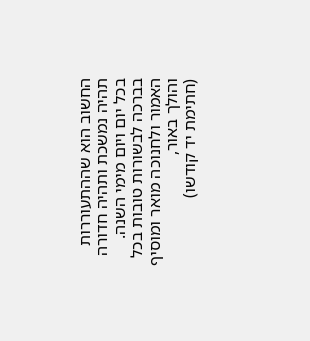החשוב הוא שההתעוררות תהיה נמשכת ותהיה חדורה בכל יום ויום מימי השנה.
בברכה לבשורות טובות בכל האמור ולחנוכה מואר ומוסיף והולך באור,
(חתימת יד קודשו)